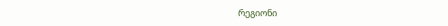რეგიონი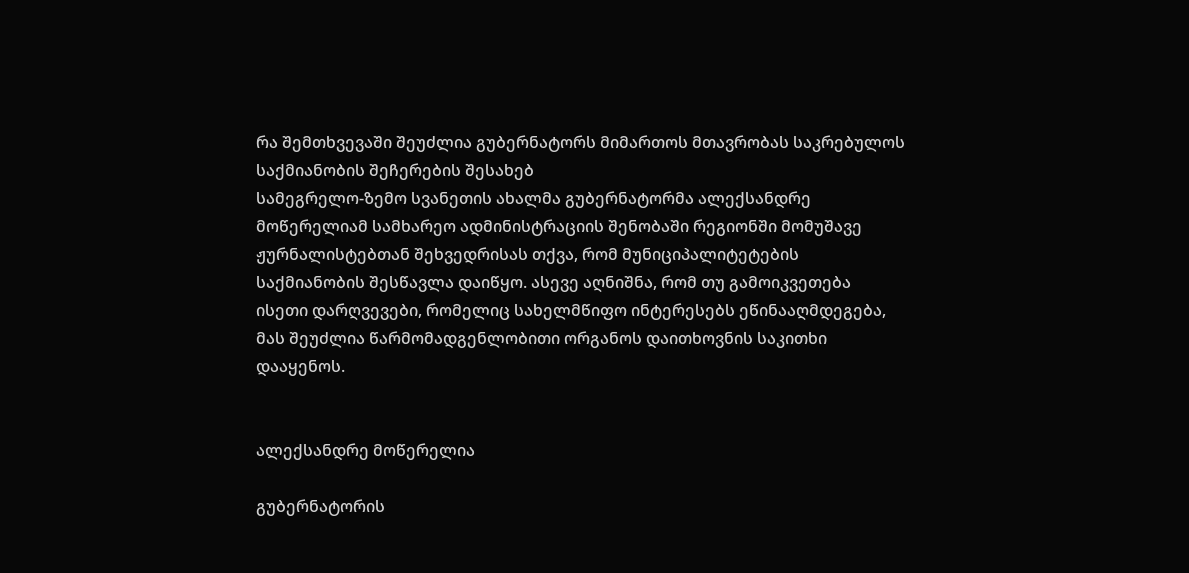რა შემთხვევაში შეუძლია გუბერნატორს მიმართოს მთავრობას საკრებულოს საქმიანობის შეჩერების შესახებ
სამეგრელო-ზემო სვანეთის ახალმა გუბერნატორმა ალექსანდრე მოწერელიამ სამხარეო ადმინისტრაციის შენობაში რეგიონში მომუშავე ჟურნალისტებთან შეხვედრისას თქვა, რომ მუნიციპალიტეტების საქმიანობის შესწავლა დაიწყო. ასევე აღნიშნა, რომ თუ გამოიკვეთება ისეთი დარღვევები, რომელიც სახელმწიფო ინტერესებს ეწინააღმდეგება, მას შეუძლია წარმომადგენლობითი ორგანოს დაითხოვნის საკითხი დააყენოს.


ალექსანდრე მოწერელია

გუბერნატორის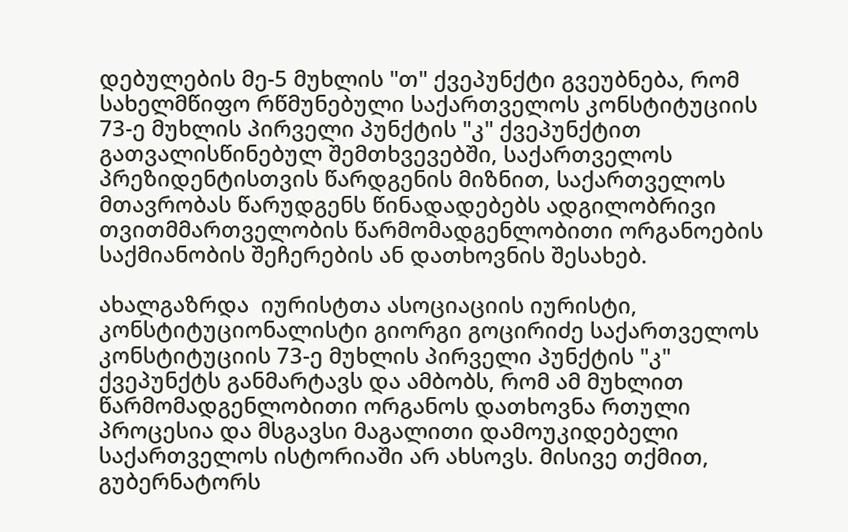დებულების მე-5 მუხლის "თ" ქვეპუნქტი გვეუბნება, რომ სახელმწიფო რწმუნებული საქართველოს კონსტიტუციის 73-ე მუხლის პირველი პუნქტის "კ" ქვეპუნქტით გათვალისწინებულ შემთხვევებში, საქართველოს პრეზიდენტისთვის წარდგენის მიზნით, საქართველოს მთავრობას წარუდგენს წინადადებებს ადგილობრივი თვითმმართველობის წარმომადგენლობითი ორგანოების საქმიანობის შეჩერების ან დათხოვნის შესახებ.

ახალგაზრდა  იურისტთა ასოციაციის იურისტი, კონსტიტუციონალისტი გიორგი გოცირიძე საქართველოს კონსტიტუციის 73-ე მუხლის პირველი პუნქტის "კ" ქვეპუნქტს განმარტავს და ამბობს, რომ ამ მუხლით წარმომადგენლობითი ორგანოს დათხოვნა რთული პროცესია და მსგავსი მაგალითი დამოუკიდებელი საქართველოს ისტორიაში არ ახსოვს. მისივე თქმით, გუბერნატორს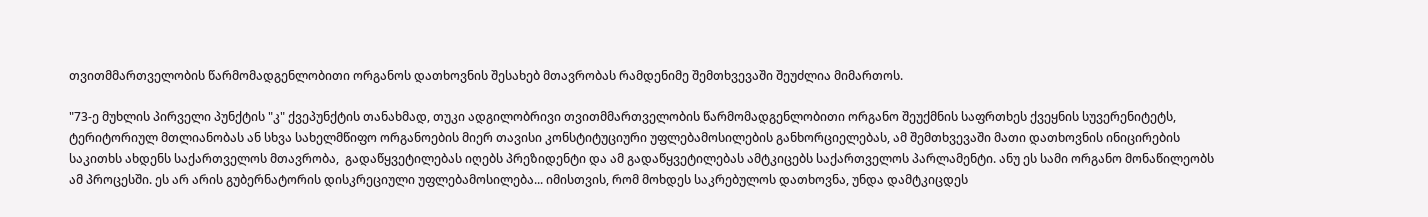თვითმმართველობის წარმომადგენლობითი ორგანოს დათხოვნის შესახებ მთავრობას რამდენიმე შემთხვევაში შეუძლია მიმართოს.

"73-ე მუხლის პირველი პუნქტის "კ" ქვეპუნქტის თანახმად, თუკი ადგილობრივი თვითმმართველობის წარმომადგენლობითი ორგანო შეუქმნის საფრთხეს ქვეყნის სუვერენიტეტს, ტერიტორიულ მთლიანობას ან სხვა სახელმწიფო ორგანოების მიერ თავისი კონსტიტუციური უფლებამოსილების განხორციელებას, ამ შემთხვევაში მათი დათხოვნის ინიცირების საკითხს ახდენს საქართველოს მთავრობა,  გადაწყვეტილებას იღებს პრეზიდენტი და ამ გადაწყვეტილებას ამტკიცებს საქართველოს პარლამენტი. ანუ ეს სამი ორგანო მონაწილეობს ამ პროცესში. ეს არ არის გუბერნატორის დისკრეციული უფლებამოსილება... იმისთვის, რომ მოხდეს საკრებულოს დათხოვნა, უნდა დამტკიცდეს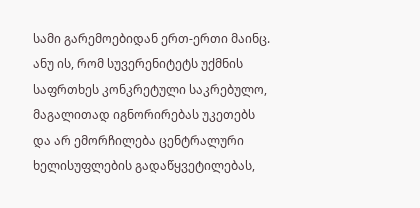სამი გარემოებიდან ერთ-ერთი მაინც. ანუ ის, რომ სუვერენიტეტს უქმნის საფრთხეს კონკრეტული საკრებულო, მაგალითად იგნორირებას უკეთებს და არ ემორჩილება ცენტრალური ხელისუფლების გადაწყვეტილებას,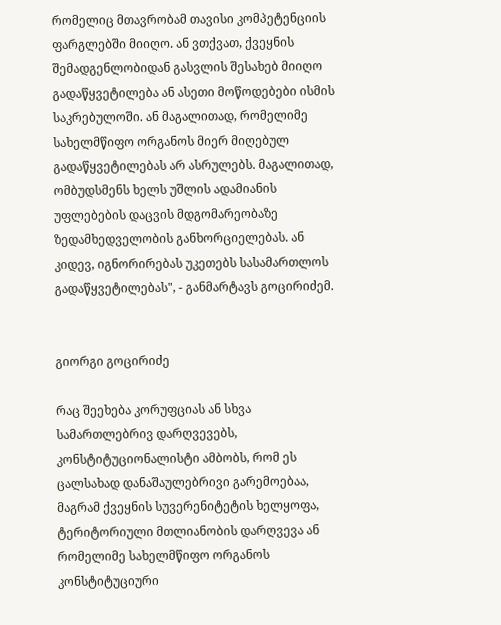რომელიც მთავრობამ თავისი კომპეტენციის ფარგლებში მიიღო. ან ვთქვათ, ქვეყნის შემადგენლობიდან გასვლის შესახებ მიიღო გადაწყვეტილება ან ასეთი მოწოდებები ისმის საკრებულოში. ან მაგალითად, რომელიმე სახელმწიფო ორგანოს მიერ მიღებულ გადაწყვეტილებას არ ასრულებს. მაგალითად, ომბუდსმენს ხელს უშლის ადამიანის უფლებების დაცვის მდგომარეობაზე ზედამხედველობის განხორციელებას. ან კიდევ, იგნორირებას უკეთებს სასამართლოს გადაწყვეტილებას", - განმარტავს გოცირიძემ.


გიორგი გოცირიძე

რაც შეეხება კორუფციას ან სხვა სამართლებრივ დარღვევებს, კონსტიტუციონალისტი ამბობს, რომ ეს ცალსახად დანაშაულებრივი გარემოებაა, მაგრამ ქვეყნის სუვერენიტეტის ხელყოფა, ტერიტორიული მთლიანობის დარღვევა ან რომელიმე სახელმწიფო ორგანოს კონსტიტუციური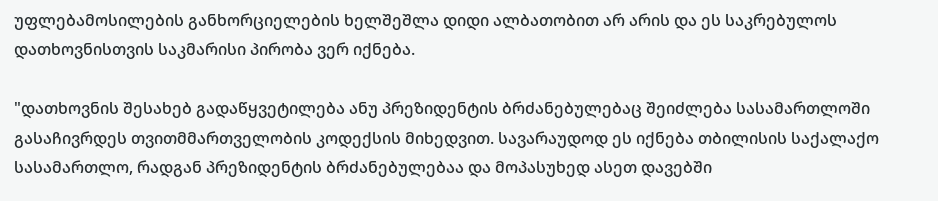უფლებამოსილების განხორციელების ხელშეშლა დიდი ალბათობით არ არის და ეს საკრებულოს დათხოვნისთვის საკმარისი პირობა ვერ იქნება.

"დათხოვნის შესახებ გადაწყვეტილება ანუ პრეზიდენტის ბრძანებულებაც შეიძლება სასამართლოში გასაჩივრდეს თვითმმართველობის კოდექსის მიხედვით. სავარაუდოდ ეს იქნება თბილისის საქალაქო სასამართლო, რადგან პრეზიდენტის ბრძანებულებაა და მოპასუხედ ასეთ დავებში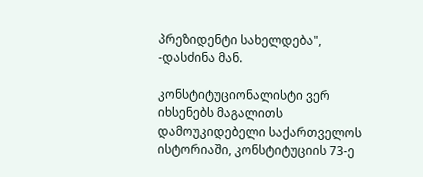პრეზიდენტი სახელდება", -დასძინა მან.

კონსტიტუციონალისტი ვერ იხსენებს მაგალითს დამოუკიდებელი საქართველოს ისტორიაში, კონსტიტუციის 73-ე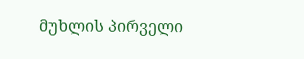მუხლის პირველი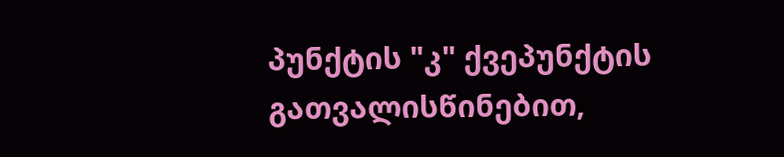პუნქტის "კ" ქვეპუნქტის გათვალისწინებით,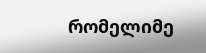რომელიმე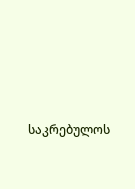საკრებულოს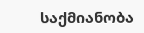საქმიანობა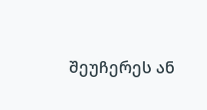შეუჩერეს ან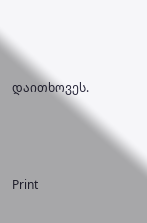დაითხოვეს.




Print